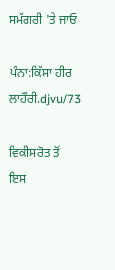ਸਮੱਗਰੀ 'ਤੇ ਜਾਓ

ਪੰਨਾ:ਕਿੱਸਾ ਹੀਰ ਲਾਹੌਰੀ.djvu/73

ਵਿਕੀਸਰੋਤ ਤੋਂ
ਇਸ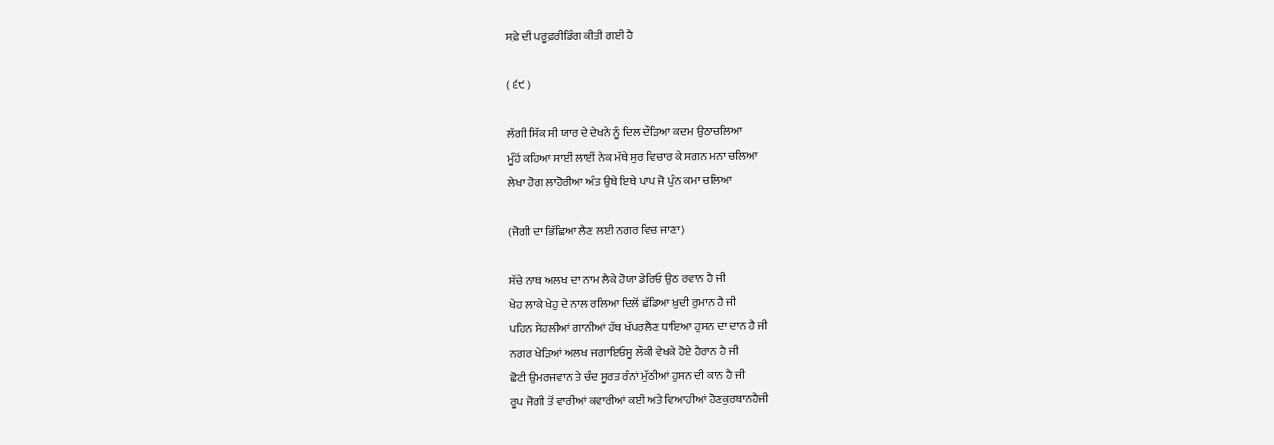ਸਫ਼ੇ ਦੀ ਪਰੂਫ਼ਰੀਡਿੰਗ ਕੀਤੀ ਗਈ ਹੈ

( ੬੯ )

ਲੱਗੀ ਸਿੱਕ ਸੀ ਯਾਰ ਦੇ ਦੇਖਨੇ ਨੂੰ ਦਿਲ ਦੌੜਿਆ ਕਦਮ ਉਠਾਚਲਿਆ
ਮੂੰਹੋਂ ਕਹਿਆ ਸਾਈਂ ਲਾਈਂ ਨੇਕ ਮੱਥੇ ਸੁਰ ਵਿਚਾਰ ਕੇ ਸਗਨ ਮਨਾ ਚਲਿਆ
ਲੇਖਾ ਹੋਗ ਲਾਹੋਰੀਆ ਅੰਤ ਉਥੇ ਇਥੇ ਪਾਪ ਜੋ ਪੁੰਨ ਕਮਾ ਚਲਿਆ

(ਜੋਗੀ ਦਾ ਭਿੱਛਿਆ ਲੈਣ ਲਈ ਨਗਰ ਵਿਚ ਜਾਣਾ)

ਸੱਚੇ ਨਾਥ ਅਲਖ ਦਾ ਨਾਮ ਲੈਕੇ ਹੋਯਾ ਡੇਰਿਓ ਉਠ ਰਵਾਨ ਹੈ ਜੀ
ਖੇਹ ਲਾਕੇ ਖੇਹੁ ਦੇ ਨਾਲ ਰਲਿਆ ਦਿਲੋਂ ਛੱਡਿਆ ਖ਼ੁਦੀ ਰੁਮਾਨ ਹੈ ਜੀ
ਪਹਿਨ ਸੇਹਲੀਆਂ ਗਾਨੀਆਂ ਹੱਥ ਖੱਪਰਲੈਣ ਧਾਇਆ ਹੁਸਨ ਦਾ ਦਾਨ ਹੈ ਜੀ
ਨਗਰ ਖੇੜਿਆਂ ਅਲਖ ਜਗਾਇਓਸੂ ਲੌਕੀ ਵੇਖਕੇ ਹੋਏ ਹੈਰਾਨ ਹੈ ਜੀ
ਛੋਟੀ ਉਮਰਜਵਾਨ ਤੇ ਚੰਦ ਸੂਰਤ ਰੰਨਾਂ ਮੁੱਠੀਆਂ ਹੁਸਨ ਦੀ ਕਾਨ ਹੈ ਜੀ
ਰੂਪ ਜੋਗੀ ਤੋਂ ਵਾਰੀਆਂ ਕਵਾਰੀਆਂ ਕਈ ਅਤੇ ਵਿਆਹੀਆਂ ਹੋਣਕੁਰਬਾਨਹੈਜੀ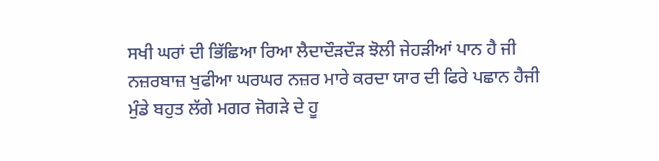ਸਖੀ ਘਰਾਂ ਦੀ ਭਿੱਛਿਆ ਰਿਆ ਲੈਦਾਦੌੜਦੌੜ ਝੋਲੀ ਜੇਹੜੀਆਂ ਪਾਨ ਹੈ ਜੀ
ਨਜ਼ਰਬਾਜ਼ ਖੁਫੀਆ ਘਰਘਰ ਨਜ਼ਰ ਮਾਰੇ ਕਰਦਾ ਯਾਰ ਦੀ ਫਿਰੇ ਪਛਾਨ ਹੈਜੀ
ਮੁੰਡੇ ਬਹੁਤ ਲੱਗੇ ਮਗਰ ਜੋਗੜੇ ਦੇ ਹੂ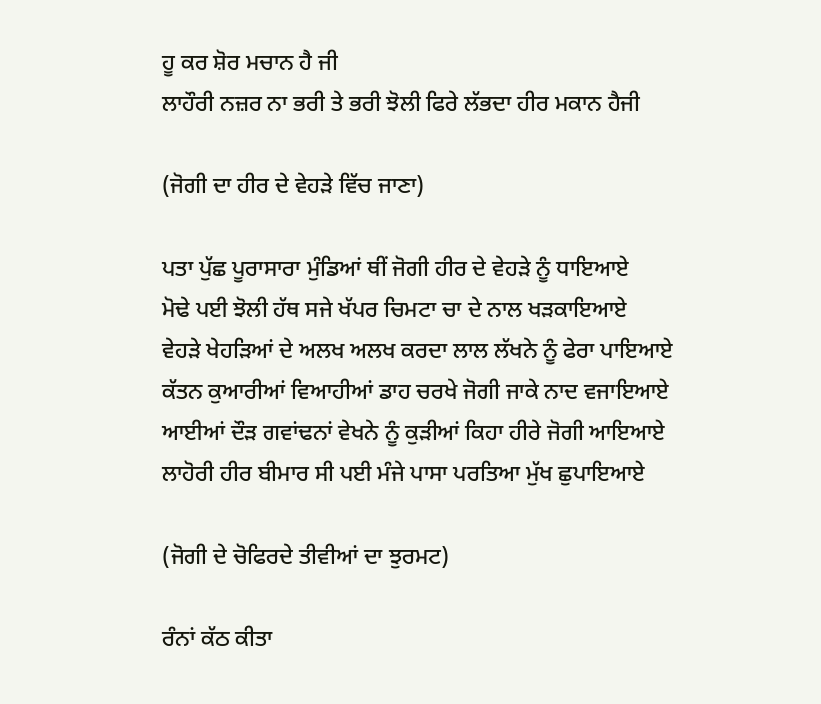ਹੂ ਕਰ ਸ਼ੋਰ ਮਚਾਨ ਹੈ ਜੀ
ਲਾਹੌਰੀ ਨਜ਼ਰ ਨਾ ਭਰੀ ਤੇ ਭਰੀ ਝੋਲੀ ਫਿਰੇ ਲੱਭਦਾ ਹੀਰ ਮਕਾਨ ਹੈਜੀ

(ਜੋਗੀ ਦਾ ਹੀਰ ਦੇ ਵੇਹੜੇ ਵਿੱਚ ਜਾਣਾ)

ਪਤਾ ਪੁੱਛ ਪੂਰਾਸਾਰਾ ਮੁੰਡਿਆਂ ਥੀਂ ਜੋਗੀ ਹੀਰ ਦੇ ਵੇਹੜੇ ਨੂੰ ਧਾਇਆਏ
ਮੋਢੇ ਪਈ ਝੋਲੀ ਹੱਥ ਸਜੇ ਖੱਪਰ ਚਿਮਟਾ ਚਾ ਦੇ ਨਾਲ ਖੜਕਾਇਆਏ
ਵੇਹੜੇ ਖੇਹੜਿਆਂ ਦੇ ਅਲਖ ਅਲਖ ਕਰਦਾ ਲਾਲ ਲੱਖਨੇ ਨੂੰ ਫੇਰਾ ਪਾਇਆਏ
ਕੱਤਨ ਕੁਆਰੀਆਂ ਵਿਆਹੀਆਂ ਡਾਹ ਚਰਖੇ ਜੋਗੀ ਜਾਕੇ ਨਾਦ ਵਜਾਇਆਏ
ਆਈਆਂ ਦੌੜ ਗਵਾਂਢਨਾਂ ਵੇਖਨੇ ਨੂੰ ਕੁੜੀਆਂ ਕਿਹਾ ਹੀਰੇ ਜੋਗੀ ਆਇਆਏ
ਲਾਹੋਰੀ ਹੀਰ ਬੀਮਾਰ ਸੀ ਪਈ ਮੰਜੇ ਪਾਸਾ ਪਰਤਿਆ ਮੁੱਖ ਛੁਪਾਇਆਏ

(ਜੋਗੀ ਦੇ ਚੋਫਿਰਦੇ ਤੀਵੀਆਂ ਦਾ ਝੁਰਮਟ)

ਰੰਨਾਂ ਕੱਠ ਕੀਤਾ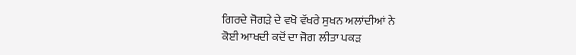ਗਿਰਦੇ ਜੋਗੜੇ ਦੇ ਵਖੋ ਵੱਖਰੇ ਸੁਖਨ ਅਲਾਂਦੀਆਂ ਨੇ
ਕੋਈ ਆਖਦੀ ਕਦੋਂ ਦਾ ਜੋਗ ਲੀਤਾ ਪਕੜ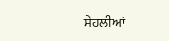ਸੇਹਲੀਆਂ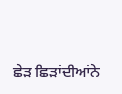ਛੇੜ ਛਿੜਾਂਦੀਆਂਨੇ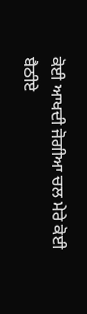ਕੋਈ ਆਖਦੀ ਜੋਗੀਆ ਚਲ ਮੇਰੇ ਕੋਈ ਬੈਠੀਏ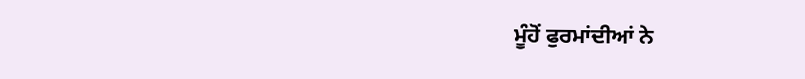ਮੂੰਹੋਂ ਫੁਰਮਾਂਦੀਆਂ ਨੇ